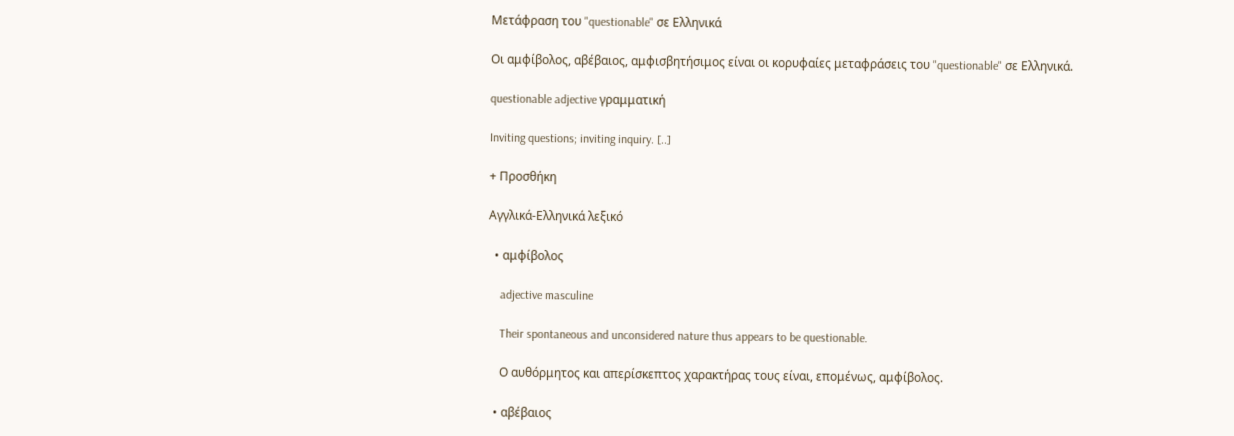Μετάφραση του "questionable" σε Ελληνικά

Οι αμφίβολος, αβέβαιος, αμφισβητήσιμος είναι οι κορυφαίες μεταφράσεις του "questionable" σε Ελληνικά.

questionable adjective γραμματική

Inviting questions; inviting inquiry. [..]

+ Προσθήκη

Αγγλικά-Ελληνικά λεξικό

  • αμφίβολος

    adjective masculine

    Their spontaneous and unconsidered nature thus appears to be questionable.

    Ο αυθόρμητος και απερίσκεπτος χαρακτήρας τους είναι, επομένως, αμφίβολος.

  • αβέβαιος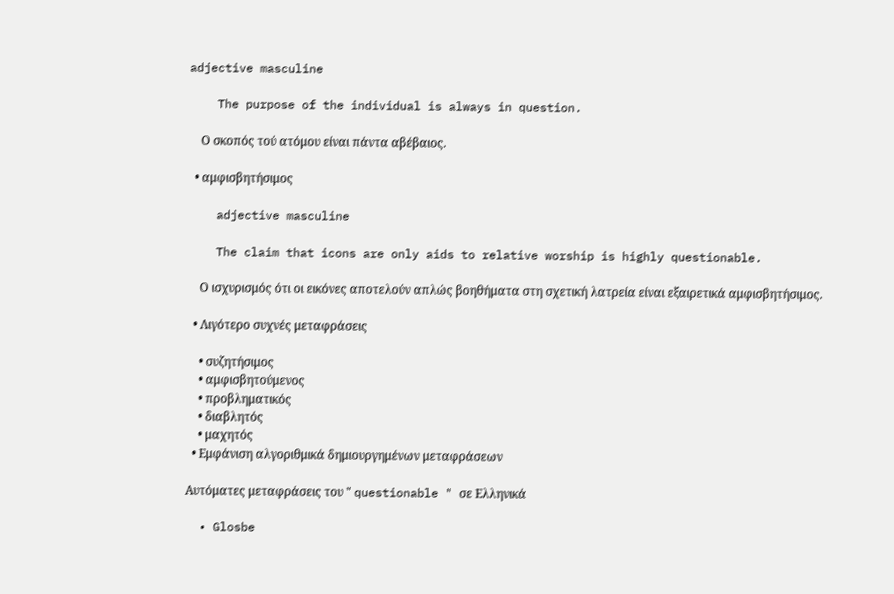adjective masculine

    The purpose of the individual is always in question.

    Ο σκοπός τού ατόμου είναι πάντα αβέβαιος.

  • αμφισβητήσιμος

    adjective masculine

    The claim that icons are only aids to relative worship is highly questionable.

    Ο ισχυρισμός ότι οι εικόνες αποτελούν απλώς βοηθήματα στη σχετική λατρεία είναι εξαιρετικά αμφισβητήσιμος.

  • Λιγότερο συχνές μεταφράσεις

    • συζητήσιμος
    • αμφισβητούμενος
    • προβληματικός
    • διαβλητός
    • μαχητός
  • Εμφάνιση αλγοριθμικά δημιουργημένων μεταφράσεων

Αυτόματες μεταφράσεις του " questionable " σε Ελληνικά

  • Glosbe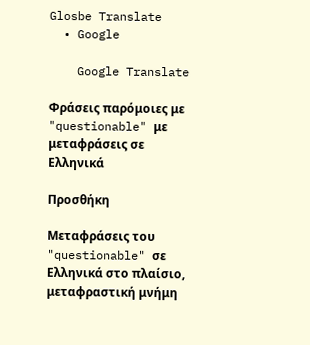Glosbe Translate
  • Google

    Google Translate

Φράσεις παρόμοιες με "questionable" με μεταφράσεις σε Ελληνικά

Προσθήκη

Μεταφράσεις του "questionable" σε Ελληνικά στο πλαίσιο, μεταφραστική μνήμη